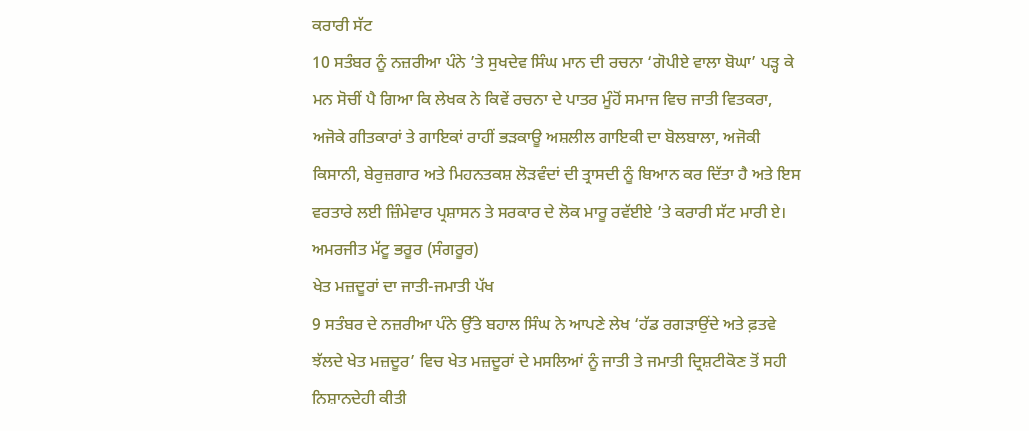ਕਰਾਰੀ ਸੱਟ
10 ਸਤੰਬਰ ਨੂੰ ਨਜ਼ਰੀਆ ਪੰਨੇ ’ਤੇ ਸੁਖਦੇਵ ਸਿੰਘ ਮਾਨ ਦੀ ਰਚਨਾ ‘ਗੋਪੀਏ ਵਾਲਾ ਬੋਘਾ’ ਪੜ੍ਹ ਕੇ ਮਨ ਸੋਚੀਂ ਪੈ ਗਿਆ ਕਿ ਲੇਖਕ ਨੇ ਕਿਵੇਂ ਰਚਨਾ ਦੇ ਪਾਤਰ ਮੂੰਹੋਂ ਸਮਾਜ ਵਿਚ ਜਾਤੀ ਵਿਤਕਰਾ, ਅਜੋਕੇ ਗੀਤਕਾਰਾਂ ਤੇ ਗਾਇਕਾਂ ਰਾਹੀਂ ਭੜਕਾਊ ਅਸ਼ਲੀਲ ਗਾਇਕੀ ਦਾ ਬੋਲਬਾਲਾ, ਅਜੋਕੀ ਕਿਸਾਨੀ, ਬੇਰੁਜ਼ਗਾਰ ਅਤੇ ਮਿਹਨਤਕਸ਼ ਲੋੜਵੰਦਾਂ ਦੀ ਤ੍ਰਾਸਦੀ ਨੂੰ ਬਿਆਨ ਕਰ ਦਿੱਤਾ ਹੈ ਅਤੇ ਇਸ ਵਰਤਾਰੇ ਲਈ ਜ਼ਿੰਮੇਵਾਰ ਪ੍ਰਸ਼ਾਸਨ ਤੇ ਸਰਕਾਰ ਦੇ ਲੋਕ ਮਾਰੂ ਰਵੱਈਏ ’ਤੇ ਕਰਾਰੀ ਸੱਟ ਮਾਰੀ ਏ।
ਅਮਰਜੀਤ ਮੱਟੂ ਭਰੂਰ (ਸੰਗਰੂਰ)
ਖੇਤ ਮਜ਼ਦੂਰਾਂ ਦਾ ਜਾਤੀ-ਜਮਾਤੀ ਪੱਖ
9 ਸਤੰਬਰ ਦੇ ਨਜ਼ਰੀਆ ਪੰਨੇ ਉੱਤੇ ਬਹਾਲ ਸਿੰਘ ਨੇ ਆਪਣੇ ਲੇਖ ‘ਹੱਡ ਰਗੜਾਉਂਦੇ ਅਤੇ ਫ਼ਤਵੇ ਝੱਲਦੇ ਖੇਤ ਮਜ਼ਦੂਰ’ ਵਿਚ ਖੇਤ ਮਜ਼ਦੂਰਾਂ ਦੇ ਮਸਲਿਆਂ ਨੂੰ ਜਾਤੀ ਤੇ ਜਮਾਤੀ ਦ੍ਰਿਸ਼ਟੀਕੋਣ ਤੋਂ ਸਹੀ ਨਿਸ਼ਾਨਦੇਹੀ ਕੀਤੀ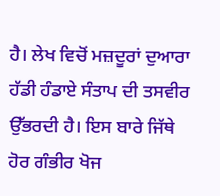ਹੈ। ਲੇਖ ਵਿਚੋਂ ਮਜ਼ਦੂਰਾਂ ਦੁਆਰਾ ਹੱਡੀ ਹੰਡਾਏ ਸੰਤਾਪ ਦੀ ਤਸਵੀਰ ਉੱਭਰਦੀ ਹੈ। ਇਸ ਬਾਰੇ ਜਿੱਥੇ ਹੋਰ ਗੰਭੀਰ ਖੋਜ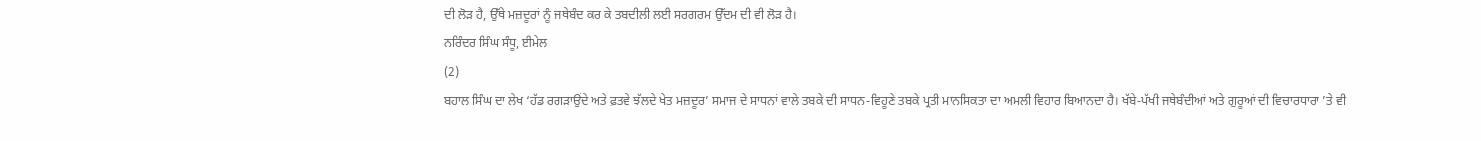ਦੀ ਲੋੜ ਹੈ, ਉੱਥੇ ਮਜ਼ਦੂਰਾਂ ਨੂੰ ਜਥੇਬੰਦ ਕਰ ਕੇ ਤਬਦੀਲੀ ਲਈ ਸਰਗਰਮ ਉੱਦਮ ਦੀ ਵੀ ਲੋੜ ਹੈ।
ਨਰਿੰਦਰ ਸਿੰਘ ਸੰਧੂ, ਈਮੇਲ
(2)
ਬਹਾਲ ਸਿੰਘ ਦਾ ਲੇਖ ‘ਹੱਡ ਰਗੜਾਉਂਦੇ ਅਤੇ ਫ਼ਤਵੇ ਝੱਲਦੇ ਖੇਤ ਮਜ਼ਦੂਰ’ ਸਮਾਜ ਦੇ ਸਾਧਨਾਂ ਵਾਲੇ ਤਬਕੇ ਦੀ ਸਾਧਨ-ਵਿਹੂਣੇ ਤਬਕੇ ਪ੍ਰਤੀ ਮਾਨਸਿਕਤਾ ਦਾ ਅਮਲੀ ਵਿਹਾਰ ਬਿਆਨਦਾ ਹੈ। ਖੱਬੇ-ਪੱਖੀ ਜਥੇਬੰਦੀਆਂ ਅਤੇ ਗੁਰੂਆਂ ਦੀ ਵਿਚਾਰਧਾਰਾ ’ਤੇ ਵੀ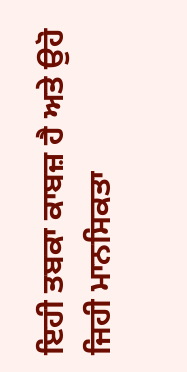ਇਹੀ ਤਬਕਾ ਕਾਬਜ਼ ਹੈ ਅਤੇ ਉਹੋ ਜਿਹੀ ਮਾਨਸਿਕਤਾ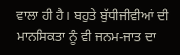ਵਾਲਾ ਹੀ ਹੈ। ਬਹੁਤੇ ਬੁੱਧੀਜੀਵੀਆਂ ਦੀ ਮਾਨਸਿਕਤਾ ਨੂੰ ਵੀ ਜਨਮ-ਜਾਤ ਦਾ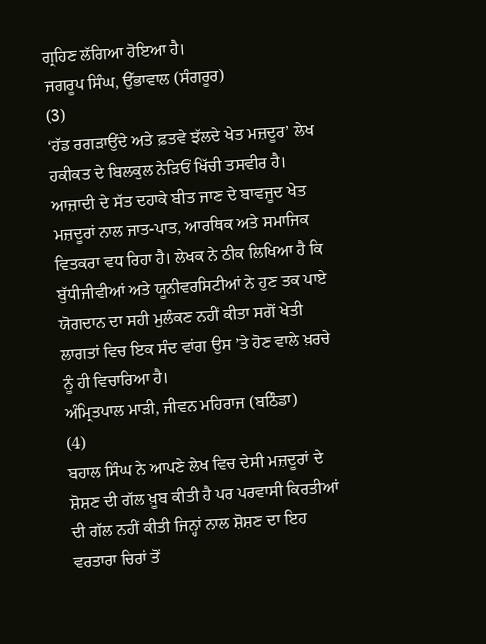ਗ੍ਰਹਿਣ ਲੱਗਿਆ ਹੋਇਆ ਹੈ।
ਜਗਰੂਪ ਸਿੰਘ, ਉੱਭਾਵਾਲ (ਸੰਗਰੂਰ)
(3)
‘ਹੱਡ ਰਗੜਾਉਂਦੇ ਅਤੇ ਫ਼ਤਵੇ ਝੱਲਦੇ ਖੇਤ ਮਜ਼ਦੂਰ’ ਲੇਖ ਹਕੀਕਤ ਦੇ ਬਿਲਕੁਲ ਨੇੜਿਓਂ ਖਿੱਚੀ ਤਸਵੀਰ ਹੈ। ਆਜ਼ਾਦੀ ਦੇ ਸੱਤ ਦਹਾਕੇ ਬੀਤ ਜਾਣ ਦੇ ਬਾਵਜੂਦ ਖੇਤ ਮਜ਼ਦੂਰਾਂ ਨਾਲ ਜਾਤ-ਪਾਤ, ਆਰਥਿਕ ਅਤੇ ਸਮਾਜਿਕ ਵਿਤਕਰਾ ਵਧ ਰਿਹਾ ਹੈ। ਲੇਖਕ ਨੇ ਠੀਕ ਲਿਖਿਆ ਹੈ ਕਿ ਬੁੱਧੀਜੀਵੀਆਂ ਅਤੇ ਯੂਨੀਵਰਸਿਟੀਆਂ ਨੇ ਹੁਣ ਤਕ ਪਾਏ ਯੋਗਦਾਨ ਦਾ ਸਹੀ ਮੁਲੰਕਣ ਨਹੀਂ ਕੀਤਾ ਸਗੋਂ ਖੇਤੀ ਲਾਗਤਾਂ ਵਿਚ ਇਕ ਸੰਦ ਵਾਂਗ ਉਸ ’ਤੇ ਹੋਣ ਵਾਲੇ ਖ਼ਰਚੇ ਨੂੰ ਹੀ ਵਿਚਾਰਿਆ ਹੈ।
ਅੰਮ੍ਰਿਤਪਾਲ ਮਾੜੀ, ਜੀਵਨ ਮਹਿਰਾਜ (ਬਠਿੰਡਾ)
(4)
ਬਹਾਲ ਸਿੰਘ ਨੇ ਆਪਣੇ ਲੇਖ ਵਿਚ ਦੇਸੀ ਮਜ਼ਦੂਰਾਂ ਦੇ ਸ਼ੋਸ਼ਣ ਦੀ ਗੱਲ ਖ਼ੂਬ ਕੀਤੀ ਹੈ ਪਰ ਪਰਵਾਸੀ ਕਿਰਤੀਆਂ ਦੀ ਗੱਲ ਨਹੀਂ ਕੀਤੀ ਜਿਨ੍ਹਾਂ ਨਾਲ ਸ਼ੋਸ਼ਣ ਦਾ ਇਹ ਵਰਤਾਰਾ ਚਿਰਾਂ ਤੋਂ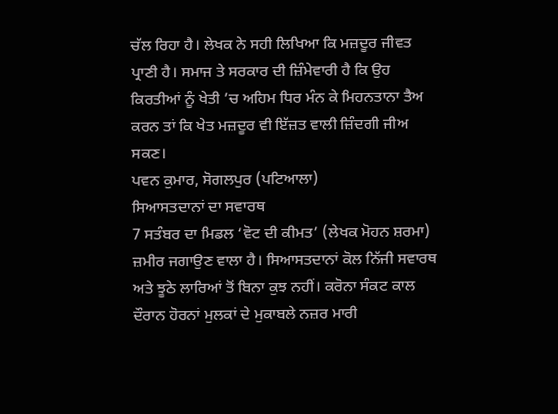ਚੱਲ ਰਿਹਾ ਹੈ। ਲੇਖਕ ਨੇ ਸਹੀ ਲਿਖਿਆ ਕਿ ਮਜ਼ਦੂਰ ਜੀਵਤ ਪ੍ਰਾਣੀ ਹੈ। ਸਮਾਜ ਤੇ ਸਰਕਾਰ ਦੀ ਜ਼ਿੰਮੇਵਾਰੀ ਹੈ ਕਿ ਉਹ ਕਿਰਤੀਆਂ ਨੂੰ ਖੇਤੀ ’ਚ ਅਹਿਮ ਧਿਰ ਮੰਨ ਕੇ ਮਿਹਨਤਾਨਾ ਤੈਅ ਕਰਨ ਤਾਂ ਕਿ ਖੇਤ ਮਜ਼ਦੂਰ ਵੀ ਇੱਜ਼ਤ ਵਾਲੀ ਜ਼ਿੰਦਗੀ ਜੀਅ ਸਕਣ।
ਪਵਨ ਕੁਮਾਰ, ਸੋਗਲਪੁਰ (ਪਟਿਆਲਾ)
ਸਿਆਸਤਦਾਨਾਂ ਦਾ ਸਵਾਰਥ
7 ਸਤੰਬਰ ਦਾ ਮਿਡਲ ‘ਵੋਟ ਦੀ ਕੀਮਤ’ (ਲੇਖਕ ਮੋਹਨ ਸ਼ਰਮਾ) ਜ਼ਮੀਰ ਜਗਾਉਣ ਵਾਲਾ ਹੈ। ਸਿਆਸਤਦਾਨਾਂ ਕੋਲ ਨਿੱਜੀ ਸਵਾਰਥ ਅਤੇ ਝੂਠੇ ਲਾਰਿਆਂ ਤੋਂ ਬਿਨਾ ਕੁਝ ਨਹੀਂ। ਕਰੋਨਾ ਸੰਕਟ ਕਾਲ ਦੌਰਾਨ ਹੋਰਨਾਂ ਮੁਲਕਾਂ ਦੇ ਮੁਕਾਬਲੇ ਨਜ਼ਰ ਮਾਰੀ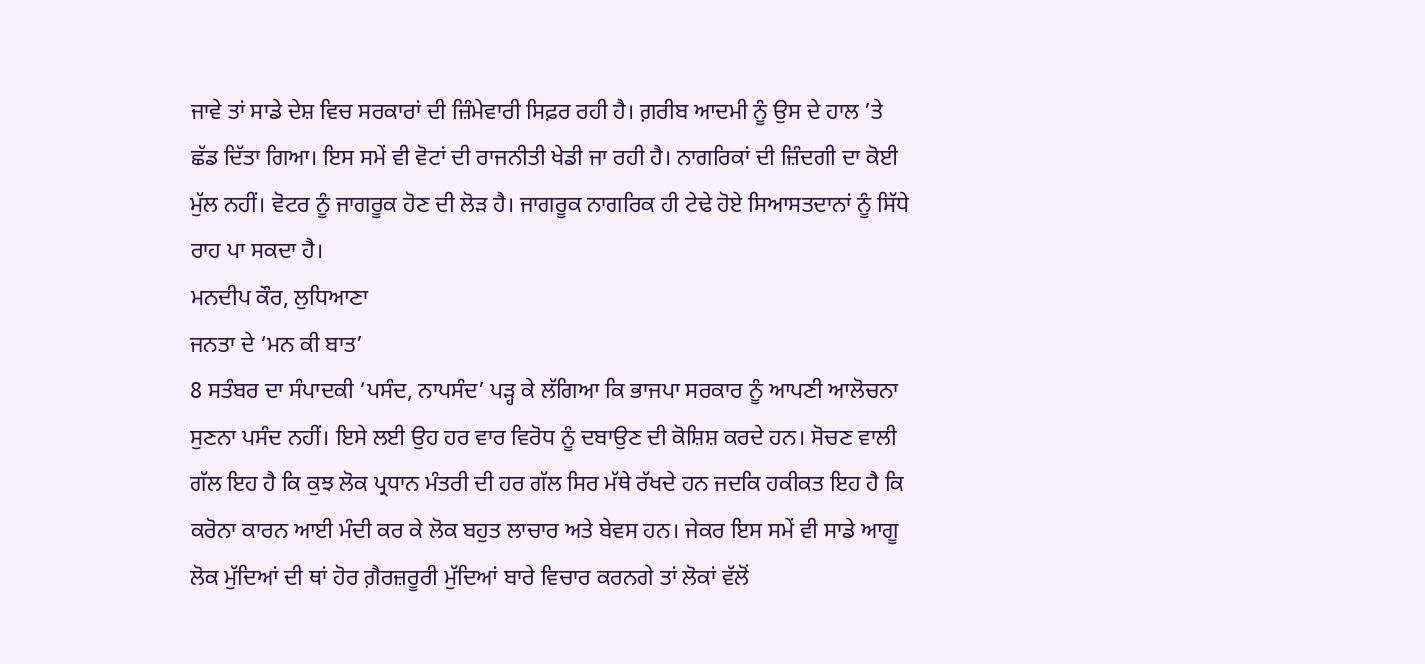ਜਾਵੇ ਤਾਂ ਸਾਡੇ ਦੇਸ਼ ਵਿਚ ਸਰਕਾਰਾਂ ਦੀ ਜ਼ਿੰਮੇਵਾਰੀ ਸਿਫ਼ਰ ਰਹੀ ਹੈ। ਗ਼ਰੀਬ ਆਦਮੀ ਨੂੰ ਉਸ ਦੇ ਹਾਲ ’ਤੇ ਛੱਡ ਦਿੱਤਾ ਗਿਆ। ਇਸ ਸਮੇਂ ਵੀ ਵੋਟਾਂ ਦੀ ਰਾਜਨੀਤੀ ਖੇਡੀ ਜਾ ਰਹੀ ਹੈ। ਨਾਗਰਿਕਾਂ ਦੀ ਜ਼ਿੰਦਗੀ ਦਾ ਕੋਈ ਮੁੱਲ ਨਹੀਂ। ਵੋਟਰ ਨੂੰ ਜਾਗਰੂਕ ਹੋਣ ਦੀ ਲੋੜ ਹੈ। ਜਾਗਰੂਕ ਨਾਗਰਿਕ ਹੀ ਟੇਢੇ ਹੋਏ ਸਿਆਸਤਦਾਨਾਂ ਨੂੰ ਸਿੱਧੇ ਰਾਹ ਪਾ ਸਕਦਾ ਹੈ।
ਮਨਦੀਪ ਕੌਰ, ਲੁਧਿਆਣਾ
ਜਨਤਾ ਦੇ ‘ਮਨ ਕੀ ਬਾਤ’
8 ਸਤੰਬਰ ਦਾ ਸੰਪਾਦਕੀ ‘ਪਸੰਦ, ਨਾਪਸੰਦ’ ਪੜ੍ਹ ਕੇ ਲੱਗਿਆ ਕਿ ਭਾਜਪਾ ਸਰਕਾਰ ਨੂੰ ਆਪਣੀ ਆਲੋਚਨਾ ਸੁਣਨਾ ਪਸੰਦ ਨਹੀਂ। ਇਸੇ ਲਈ ਉਹ ਹਰ ਵਾਰ ਵਿਰੋਧ ਨੂੰ ਦਬਾਉਣ ਦੀ ਕੋਸ਼ਿਸ਼ ਕਰਦੇ ਹਨ। ਸੋਚਣ ਵਾਲੀ ਗੱਲ ਇਹ ਹੈ ਕਿ ਕੁਝ ਲੋਕ ਪ੍ਰਧਾਨ ਮੰਤਰੀ ਦੀ ਹਰ ਗੱਲ ਸਿਰ ਮੱਥੇ ਰੱਖਦੇ ਹਨ ਜਦਕਿ ਹਕੀਕਤ ਇਹ ਹੈ ਕਿ ਕਰੋਨਾ ਕਾਰਨ ਆਈ ਮੰਦੀ ਕਰ ਕੇ ਲੋਕ ਬਹੁਤ ਲਾਚਾਰ ਅਤੇ ਬੇਵਸ ਹਨ। ਜੇਕਰ ਇਸ ਸਮੇਂ ਵੀ ਸਾਡੇ ਆਗੂ ਲੋਕ ਮੁੱਦਿਆਂ ਦੀ ਥਾਂ ਹੋਰ ਗ਼ੈਰਜ਼ਰੂਰੀ ਮੁੱਦਿਆਂ ਬਾਰੇ ਵਿਚਾਰ ਕਰਨਗੇ ਤਾਂ ਲੋਕਾਂ ਵੱਲੋਂ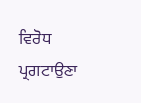ਵਿਰੋਧ ਪ੍ਰਗਟਾਉਣਾ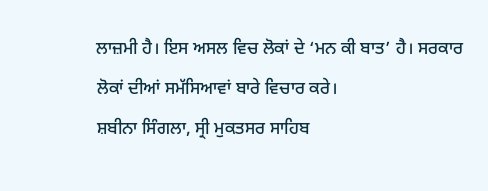ਲਾਜ਼ਮੀ ਹੈ। ਇਸ ਅਸਲ ਵਿਚ ਲੋਕਾਂ ਦੇ ‘ਮਨ ਕੀ ਬਾਤ’ ਹੈ। ਸਰਕਾਰ ਲੋਕਾਂ ਦੀਆਂ ਸਮੱਸਿਆਵਾਂ ਬਾਰੇ ਵਿਚਾਰ ਕਰੇ।
ਸ਼ਬੀਨਾ ਸਿੰਗਲਾ, ਸ੍ਰੀ ਮੁਕਤਸਰ ਸਾਹਿਬ